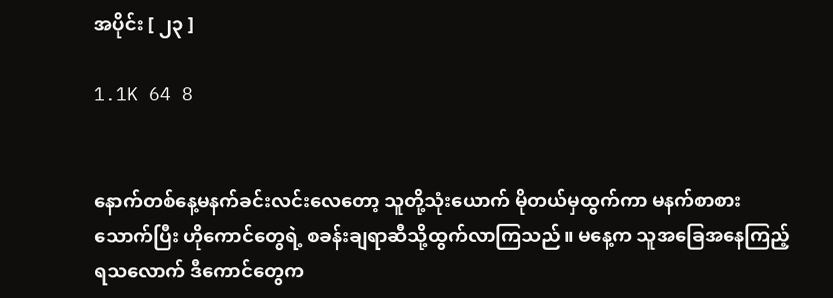အပိုင်း [ ၂၃ ]

1.1K 64 8


နောက်တစ်နေ့မနက်ခင်းလင်းလေတော့ သူတို့သုံးယောက် မိုတယ်မှထွက်ကာ မနက်စာစားသောက်ပြီး ဟိုကောင်တွေရဲ့ စခန်းချရာဆီသို့ထွက်လာကြသည်။ မနေ့က သူအခြေအနေကြည့်ရသလောက် ဒီကောင်တွေက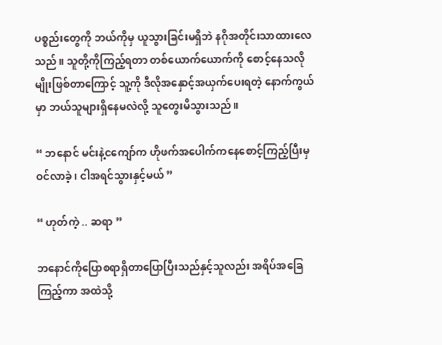ပစ္စည်းတွေကို ဘယ်ကိုမှ ယူသွားခြင်းမရှိဘဲ နဂိုအတိုင်းသာထားလေသည်။ ‌သူတို့ကိုကြည့်ရတာ တစ်ယောက်ယောက်ကို စောင့်နေသလိုမျိုးဖြစ်တာကြောင့် သူ့ကို ဒီလိုအနှောင့်အယှက်ပေးရတဲ့ နောက်ကွယ်မှာ ဘယ်သူများရှိနေမလဲလို့ သူတွေးမိသွားသည်။

“ ဘနောင် မင်းနဲ့ငကျော်က ဟိုဖက်အပေါက်ကနေစောင့်ကြည့်ပြီးမှ ဝင်လာခဲ့ ၊ ငါအရင်သွားနှင့်မယ် ”

“ ဟုတ်ကဲ့ .. ဆရာ ”

ဘနောင်ကိုပြောစရာရှိတာပြောပြီးသည်နှင့်သူလည်း အရိပ်အခြေကြည့်ကာ အထဲသို့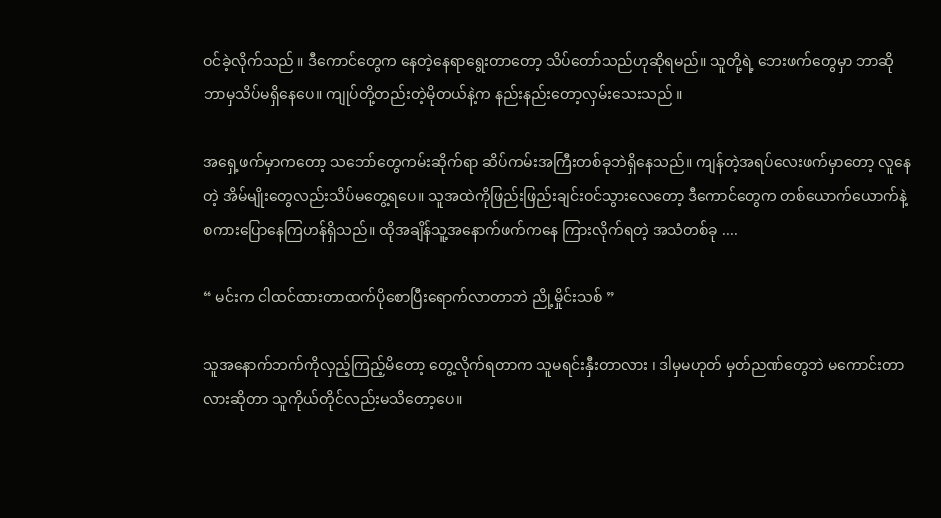ဝင်ခဲ့လိုက်သည် ။ ဒီကောင်တွေက နေတဲ့နေရာရွေးတာတော့ သိပ်တော်သည်ဟုဆိုရမည်။ သူတို့ရဲ့ ဘေးဖက်တွေမှာ ဘာဆိုဘာမှသိပ်မရှိနေပေ။ ကျုပ်တို့တည်းတဲ့မိုတယ်နဲ့က နည်းနည်းတော့လှမ်းသေးသည် ။

အရှေ့ဖက်မှာကတော့ သဘော်တွေကမ်းဆိုက်ရာ ဆိပ်ကမ်းအကြီးတစ်ခုဘဲရှိနေသည်။ ကျန်တဲ့အရပ်လေးဖက်မှာတော့ လူနေတဲ့ အိမ်မျိုးတွေလည်းသိပ်မတွေ့ရပေ။ သူအထဲကိုဖြည်းဖြည်းချင်းဝင်သွားလေတော့ ဒီကောင်တွေက တစ်ယောက်ယောက်နဲ့ စကားပြောနေကြဟန်ရှိသည်။ ထိုအချိန်သူ့အနောက်ဖက်ကနေ ကြားလိုက်ရတဲ့ အသံတစ်ခု ....

“ မင်းက ငါထင်ထားတာထက်ပိုစောပြီးရောက်လာတာဘဲ ညို့မှိုင်းသစ် ”

သူအနောက်ဘက်ကိုလှည့်ကြည့်မိတော့ တွေ့လိုက်ရတာက သူမရင်းနှီးတာလား ၊ ဒါမှမဟုတ် မှတ်ညဏ်တွေဘဲ မကောင်းတာလားဆိုတာ သူကိုယ်တိုင်လည်းမသိတော့ပေ။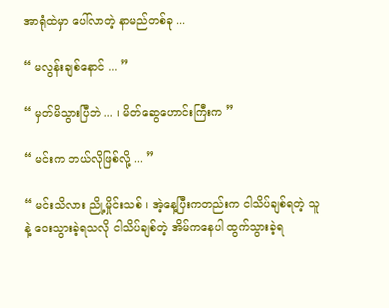အာရုံထဲမှာ ပေါ်လာတဲ့ နာမည်တစ်ခု ...

“ မလွန်းချစ်နောင် ... ”

“ မှတ်မိသွားပြီဘဲ ... ၊ မိတ်ဆွေဟောင်းကြီးက ”

“ မင်းက ဘယ်လိုဖြစ်လို့ ... ”

“ မင်းသိလား ညို့မှိုင်းသစ် ၊ အဲ့နေ့ပြီးကတည်းက ငါသိပ်ချစ်ရတဲ့ သူနဲ့ ဝေးသွားခဲ့ရသလို ငါသိပ်ချစ်တဲ့ အိမ်ကနေပါ ထွက်သွားခဲ့ရ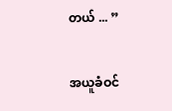တယ် ... ”

အယူခံဝင်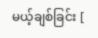မယ့်ချစ်ခြင်း [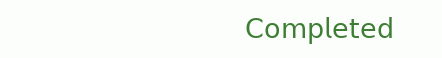𝖢𝗈𝗆𝗉𝗅𝖾𝗍𝖾𝖽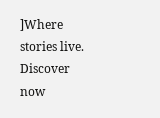]Where stories live. Discover now